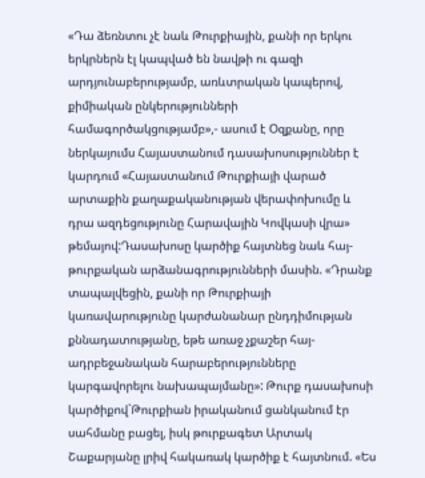«Դա ձեռնտու չէ նաև Թուրքիային, քանի որ երկու երկրներն էլ կապված են նավթի ու գազի արդյունաբերությամբ, առևտրական կապերով, քիմիական ընկերությունների համագործակցությամբ»,- ասում է Օզքանը, որը ներկայումս Հայաստանում դասախոսություններ է կարդում «Հայաստանում Թուրքիայի վարած արտաքին քաղաքականության վերափոխումը և դրա ազդեցությունը Հարավային Կովկասի վրա» թեմայով:Դասախոսը կարծիք հայտնեց նաև հայ-թուրքական արձանագրությունների մասին. «Դրանք տապալվեցին, քանի որ Թուրքիայի կառավարությունը կարժանանար ընդդիմության քննադատությանը, եթե առաջ չքաշեր հայ-ադրբեջանական հարաբերությունները կարգավորելու նախապայմանը»: Թուրք դասախոսի կարծիքով`Թուրքիան իրականում ցանկանում էր սահմանը բացել, իսկ թուրքագետ Արտակ Շաքարյանը լրիվ հակառակ կարծիք է հայտնում. «Ես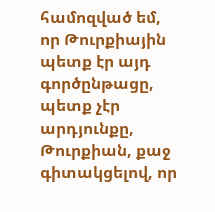համոզված եմ, որ Թուրքիային պետք էր այդ գործընթացը, պետք չէր արդյունքը, Թուրքիան, քաջ գիտակցելով, որ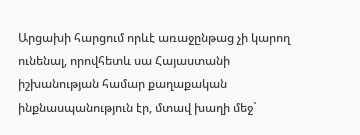Արցախի հարցում որևէ առաջընթաց չի կարող ունենալ, որովհետև սա Հայաստանի իշխանության համար քաղաքական ինքնասպանություն էր, մտավ խաղի մեջ`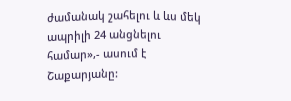ժամանակ շահելու և ևս մեկ ապրիլի 24 անցնելու համար»,- ասում է Շաքարյանը: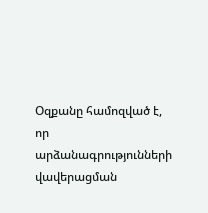Օզքանը համոզված է, որ արձանագրությունների վավերացման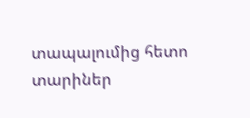տապալումից հետո տարիներ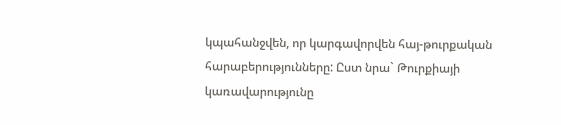կպահանջվեն, որ կարգավորվեն հայ-թուրքական հարաբերությունները: Ըստ նրա` Թուրքիայի կառավարությունը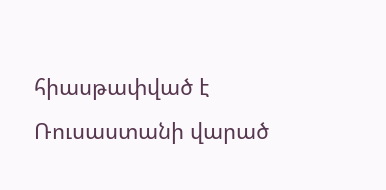հիասթափված է Ռուսաստանի վարած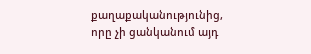քաղաքականությունից, որը չի ցանկանում այդ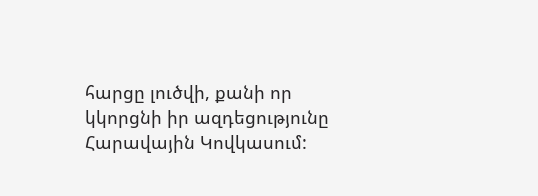հարցը լուծվի, քանի որ կկորցնի իր ազդեցությունը Հարավային Կովկասում: